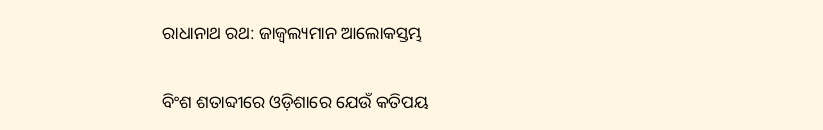ରାଧାନାଥ ରଥ: ଜାଜ୍ବଲ୍ୟମାନ ଆଲୋକସ୍ତମ୍ଭ

ବିଂଶ ଶତାବ୍ଦୀରେ ଓଡ଼ିଶାରେ ଯେଉଁ କତିପୟ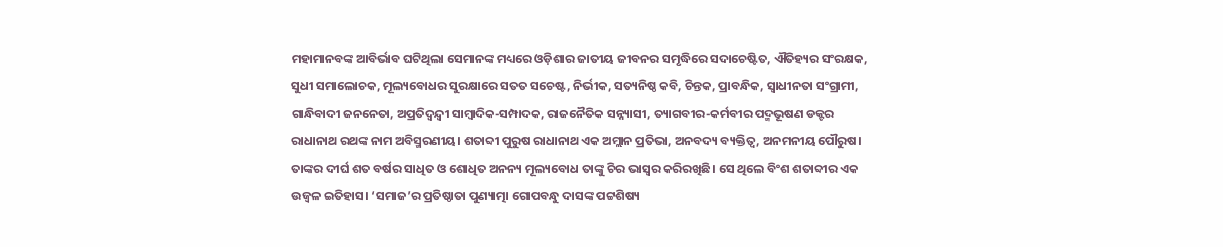ମହାମାନବଙ୍କ ଆବିର୍ଭାବ ଘଟିଥିଲା ସେମାନଙ୍କ ମଧ୍ୟରେ ଓଡ଼ିଶାର ଜାତୀୟ ଜୀବନର ସମୃଦ୍ଧିରେ ସଦାଚେଷ୍ଟିତ, ଐତିହ୍ୟର ସଂରକ୍ଷକ, ସୁଧୀ ସମାଲୋଚକ, ମୂଲ୍ୟବୋଧର ସୁରକ୍ଷାରେ ସତତ ସଚେଷ୍ଟ, ନିର୍ଭୀକ, ସତ୍ୟନିଷ୍ଠ କବି, ଚିନ୍ତକ, ପ୍ରାବନ୍ଧିକ, ସ୍ୱାଧୀନତା ସଂଗ୍ରାମୀ, ଗାନ୍ଧିବାଦୀ ଜନନେତା, ଅପ୍ରତିଦ୍ୱନ୍ଦ୍ୱୀ ସାମ୍ବାଦିକ-ସମ୍ପାଦକ, ରାଜନୈତିକ ସନ୍ନ୍ୟାସୀ, ତ୍ୟାଗବୀର-କର୍ମବୀର ପଦ୍ମଭୂଷଣ ଡକ୍ଟର ରାଧାନାଥ ରଥଙ୍କ ନାମ ଅବିସ୍ମରଣୀୟ। ଶତାବ୍ଦୀ ପୁରୁଷ ରାଧାନାଥ ଏକ ଅମ୍ଲାନ ପ୍ରତିଭା, ଅନବଦ୍ୟ ବ୍ୟକ୍ତିତ୍ୱ, ଅନମନୀୟ ପୌରୁଷ। ତାଙ୍କର ଦୀର୍ଘ ଶତ ବର୍ଷର ସାଧିତ ଓ ଶୋଧିତ ଅନନ୍ୟ ମୂଲ୍ୟବୋଧ ତାଙ୍କୁ ଚିର ଭାସ୍ୱର କରିରଖିଛି। ସେ ଥିଲେ ବିଂଶ ଶତାବ୍ଦୀର ଏକ ଉଜ୍ବଳ ଇତିହାସ। ‘ସମାଜ’ର ପ୍ରତିଷ୍ଠାତା ପୁଣ୍ୟାତ୍ମା ଗୋପବନ୍ଧୁ ଦାସଙ୍କ ପଟ୍ଟଶିଷ୍ୟ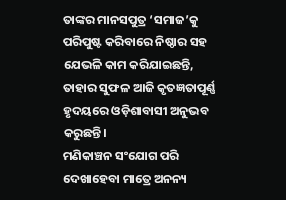ତାଙ୍କର ମାନସପୁତ୍ର ‘ସମାଜ’କୁ ପରିପୁଷ୍ଟ କରିବାରେ ନିଷ୍ଠାର ସହ ଯେଭଳି କାମ କରିଯାଇଛନ୍ତି, ତାହାର ସୁଫଳ ଆଜି କୃତଜ୍ଞତାପୂର୍ଣ୍ଣ ହୃଦୟରେ ଓଡ଼ିଶାବାସୀ ଅନୁଭବ କରୁଛନ୍ତି।
ମଣିକାଞ୍ଚନ ସଂଯୋଗ ପରି ଦେଖାହେବା ମାତ୍ରେ ଅନନ୍ୟ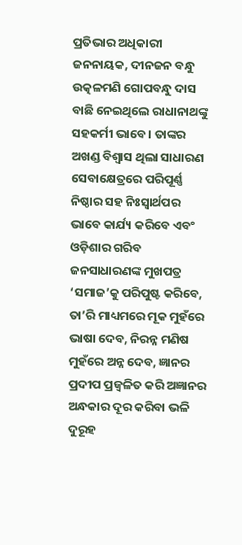ପ୍ରତିଭାର ଅଧିକାରୀ ଜନନାୟକ, ଦୀନଜନ ବନ୍ଧୁ ଉତ୍କଳମଣି ଗୋପବନ୍ଧୁ ଦାସ ବାଛି ନେଇଥିଲେ ରାଧାନାଥଙ୍କୁ ସହକର୍ମୀ ଭାବେ। ତାଙ୍କର ଅଖଣ୍ଡ ବିଶ୍ୱାସ ଥିଲା ସାଧାରଣ ସେବାକ୍ଷେତ୍ରରେ ପରିପୂର୍ଣ୍ଣ ନିଷ୍ଠାର ସହ ନିଃସ୍ୱାର୍ଥପର ଭାବେ କାର୍ଯ୍ୟ କରିବେ ଏବଂ ଓଡ଼ିଶାର ଗରିବ ଜନସାଧାରଣଙ୍କ ମୁଖପତ୍ର ‘ସମାଜ’କୁ ପରିପୁଷ୍ଟ କରିବେ, ତା’ରି ମାଧ୍ୟମରେ ମୂକ ମୁହଁରେ ଭାଷା ଦେବ, ନିରନ୍ନ ମଣିଷ ମୁହଁରେ ଅନ୍ନ ଦେବ, ଜ୍ଞାନର ପ୍ରଦୀପ ପ୍ରଜ୍ୱଳିତ କରି ଅଜ୍ଞାନର ଅନ୍ଧକାର ଦୂର କରିବା ଭଳି ଦୁରୂହ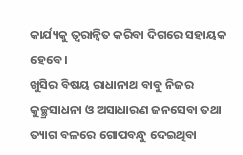କାର୍ଯ୍ୟକୁ ତ୍ୱରାନ୍ୱିତ କରିବା ଦିଗରେ ସହାୟକ ହେବେ।
ଖୁସିର ବିଷୟ ରାଧାନାଥ ବାବୁ ନିଜର କୁଚ୍ଛ୍ରସାଧନା ଓ ଅସାଧାରଣ ଜନସେବା ତଥା ତ୍ୟାଗ ବଳରେ ଗୋପବନ୍ଧୁ ଦେଇଥିବା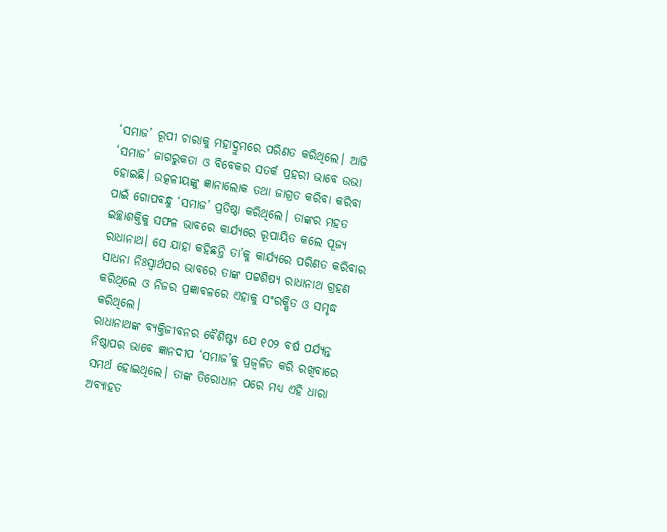‘ସମାଜ’ ରୂପୀ ଚାରାକୁ ମହାଦ୍ରୁମରେ ପରିଣତ କରିଥିଲେ। ଆଜି ‘ସମାଜ’ ଜାଗରୁକତା ଓ ବିବେକର ସତର୍କ ପ୍ରହରୀ ଭାବେ ଉଭା ହୋଇଛି। ଉତ୍କଳୀୟଙ୍କୁ ଜ୍ଞାନାଲୋକ ତଥା ଜାଗ୍ରତ କରିବା କରିବା ପାଇଁ ଗୋପବନ୍ଧୁ ‘ସମାଜ’ ପ୍ରତିଷ୍ଠା କରିଥିଲେ। ତାଙ୍କର ମହତ ଇଚ୍ଛାଶକ୍ତିକୁ ସଫଳ ଭାବରେ କାର୍ଯ୍ୟରେ ରୂପାୟିତ କଲେ ପୂଜ୍ୟ ରାଧାନାଥ। ସେ ଯାହା କହିଛନ୍ତି ତା’କୁ କାର୍ଯ୍ୟରେ ପରିଣତ କରିବାର ସାଧନା ନିଃସ୍ୱାର୍ଥପର ଭାବରେ ତାଙ୍କ ପଟ୍ଟଶିଷ୍ୟ ରାଧାନାଥ ଗ୍ରହଣ କରିଥିଲେ ଓ ନିଜର ପ୍ରଜ୍ଞାବଳରେ ଏହାକୁ ସଂରକ୍ଷିତ ଓ ସମୃଦ୍ଧ କରିଥିଲେ।
ରାଧାନାଥଙ୍କ ବ୍ୟକ୍ତିଜୀବନର ବୈଶିଷ୍ଟ୍ୟ ଯେ ୧୦୨ ବର୍ଷ ପର୍ଯ୍ୟନ୍ତ ନିଷ୍ଠାପର ଭାବେ ଜ୍ଞାନଦୀପ ‘ସମାଜ’କୁ ପ୍ରଜ୍ୱଳିତ କରି ରଖିବାରେ ସମର୍ଥ ହୋଇଥିଲେ। ତାଙ୍କ ତିରୋଧାନ ପରେ ମଧ୍ୟ ଏହି ଧାରା ଅବ୍ୟାହତ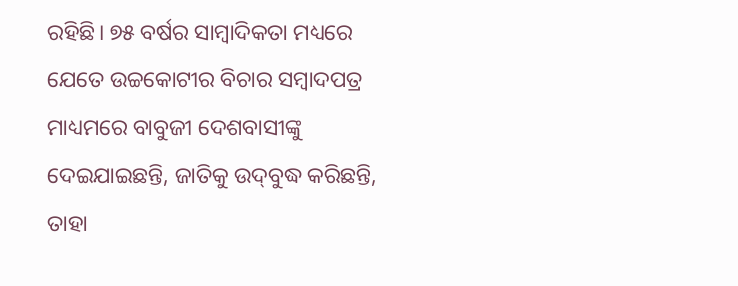ରହିଛି। ୭୫ ବର୍ଷର ସାମ୍ବାଦିକତା ମଧ୍ୟରେ ଯେତେ ଉଚ୍ଚକୋଟୀର ବିଚାର ସମ୍ବାଦପତ୍ର ମାଧ୍ୟମରେ ବାବୁଜୀ ଦେଶବାସୀଙ୍କୁ ଦେଇଯାଇଛନ୍ତି, ଜାତିକୁ ଉଦ୍‍ବୁଦ୍ଧ କରିଛନ୍ତି, ତାହା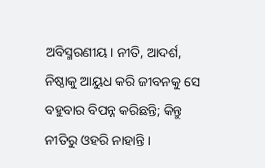ଅବିସ୍ମରଣୀୟ। ନୀତି, ଆଦର୍ଶ, ନିଷ୍ଠାକୁ ଆୟୁଧ କରି ଜୀବନକୁ ସେ ବହୁବାର ବିପନ୍ନ କରିଛନ୍ତି; କିନ୍ତୁ ନୀତିରୁ ଓହରି ନାହାନ୍ତି।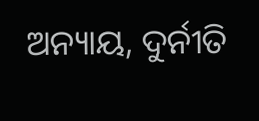ଅନ୍ୟାୟ, ଦୁର୍ନୀତି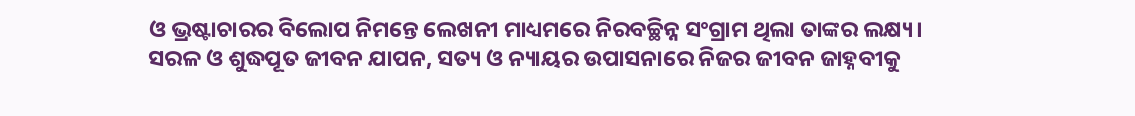ଓ ଭ୍ରଷ୍ଟାଚାରର ବିଲୋପ ନିମନ୍ତେ ଲେଖନୀ ମାଧ୍ୟମରେ ନିରବଚ୍ଛିନ୍ନ ସଂଗ୍ରାମ ଥିଲା ତାଙ୍କର ଲକ୍ଷ୍ୟ।
ସରଳ ଓ ଶୁଦ୍ଧପୂତ ଜୀବନ ଯାପନ, ସତ୍ୟ ଓ ନ୍ୟାୟର ଉପାସନାରେ ନିଜର ଜୀବନ ଜାହ୍ନବୀକୁ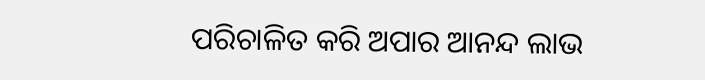ପରିଚାଳିତ କରି ଅପାର ଆନନ୍ଦ ଲାଭ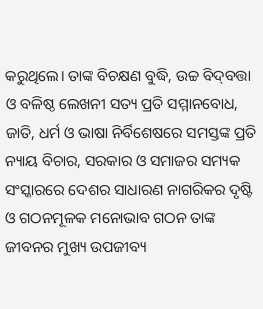କରୁଥିଲେ। ତାଙ୍କ ବିଚକ୍ଷଣ ବୁଦ୍ଧି, ଉଚ୍ଚ ବିଦ୍‌ବତ୍ତା ଓ ବଳିଷ୍ଠ ଲେଖନୀ ସତ୍ୟ ପ୍ରତି ସମ୍ମାନବୋଧ, ଜାତି, ଧର୍ମ ଓ ଭାଷା ନିର୍ବିଶେଷରେ ସମସ୍ତଙ୍କ ପ୍ରତି ନ୍ୟାୟ ବିଚାର, ସରକାର ଓ ସମାଜର ସମ୍ୟକ ସଂସ୍କାରରେ ଦେଶର ସାଧାରଣ ନାଗରିକର ଦୃଷ୍ଟି ଓ ଗଠନମୂଳକ ମନୋଭାବ ଗଠନ ତାଙ୍କ ଜୀବନର ମୁଖ୍ୟ ଉପଜୀବ୍ୟ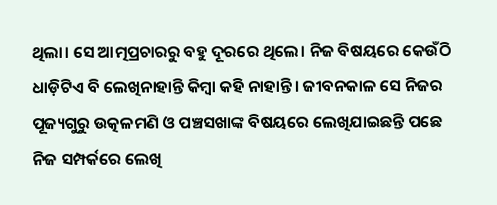ଥିଲା। ସେ ଆତ୍ମପ୍ରଚାରରୁ ବହୁ ଦୂରରେ ଥିଲେ। ନିଜ ବିଷୟରେ କେଉଁଠି ଧାଡ଼ିଟିଏ ବି ଲେଖିନାହାନ୍ତି କିମ୍ବା କହି ନାହାନ୍ତି। ଜୀବନକାଳ ସେ ନିଜର ପୂଜ୍ୟଗୁରୁ ଉତ୍କଳମଣି ଓ ପଞ୍ଚସଖାଙ୍କ ବିଷୟରେ ଲେଖିଯାଇଛନ୍ତି ପଛେ ନିଜ ସମ୍ପର୍କରେ ଲେଖି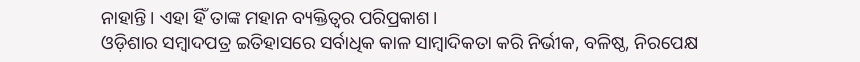ନାହାନ୍ତି। ଏହା ହିଁ ତାଙ୍କ ମହାନ ବ୍ୟକ୍ତିତ୍ବର ପରିପ୍ରକାଶ।
ଓଡ଼ିଶାର ସମ୍ବାଦପତ୍ର ଇତିହାସରେ ସର୍ବାଧିକ କାଳ ସାମ୍ବାଦିକତା କରି ନିର୍ଭୀକ, ବଳିଷ୍ଠ, ନିରପେକ୍ଷ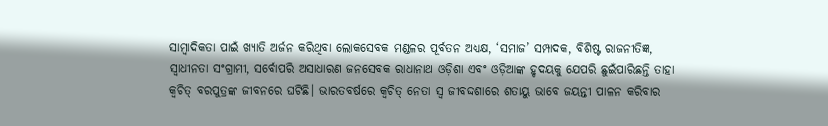ସାମ୍ବାଦିକତା ପାଇଁ ଖ୍ୟାତି ଅର୍ଜନ କରିଥିବା ଲୋକସେବକ ମଣ୍ଡଳର ପୂର୍ବତନ ଅଧ୍ୟକ୍ଷ, ‘ସମାଜ’ ସମ୍ପାଦକ, ବିଶିଷ୍ଟ ରାଜନୀତିଜ୍ଞ, ସ୍ୱାଧୀନତା ସଂଗ୍ରାମୀ, ସର୍ବୋପରି ଅସାଧାରଣ ଜନସେବକ ରାଧାନାଥ ଓଡ଼ିଶା ଏବଂ ଓଡ଼ିଆଙ୍କ ହୃଦୟକୁ ଯେପରି ଛୁଇଁପାରିଛନ୍ତି ତାହା କ୍ୱଚିତ୍‍ ବରପୁତ୍ରଙ୍କ ଜୀବନରେ ଘଟିଛି। ଭାରତବର୍ଷରେ କ୍ୱଚିତ୍ ନେତା ସ୍ୱ ଜୀବଦ୍ଦଶାରେ ଶତାୟୁ ଭାବେ ଜୟନ୍ତୀ ପାଳନ କରିବାର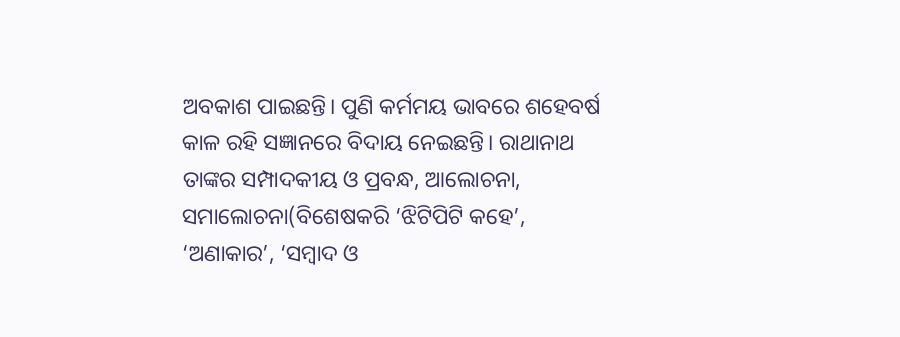ଅବକାଶ ପାଇଛନ୍ତି। ପୁଣି କର୍ମମୟ ଭାବରେ ଶହେବର୍ଷ କାଳ ରହି ସଜ୍ଞାନରେ ବିଦାୟ ନେଇଛନ୍ତି। ରାଥାନାଥ ତାଙ୍କର ସମ୍ପାଦକୀୟ ଓ ପ୍ରବନ୍ଧ, ଆଲୋଚନା, ସମାଲୋଚନା(ବିଶେଷକରି ‘ଝିଟିପିଟି କହେ’, ‘ଅଣାକାର’, ‘ସମ୍ବାଦ ଓ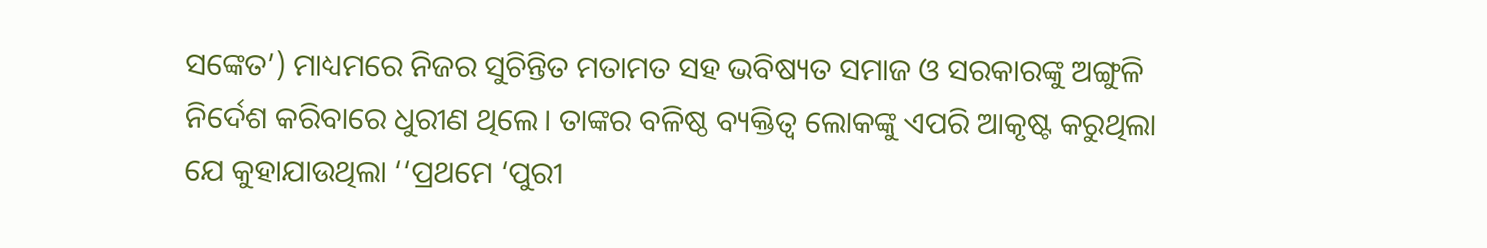ସଙ୍କେତ’) ମାଧ୍ୟମରେ ନିଜର ସୁଚିନ୍ତିତ ମତାମତ ସହ ଭବିଷ୍ୟତ ସମାଜ ଓ ସରକାରଙ୍କୁ ଅଙ୍ଗୁଳି ନିର୍ଦେଶ କରିବାରେ ଧୁରୀଣ ଥିଲେ। ତାଙ୍କର ବଳିଷ୍ଠ ବ୍ୟକ୍ତିତ୍ୱ ଲୋକଙ୍କୁ ଏପରି ଆକୃଷ୍ଟ କରୁଥିଲା ଯେ କୁହାଯାଉଥିଲା ‘‘ପ୍ରଥମେ ‘ପୁରୀ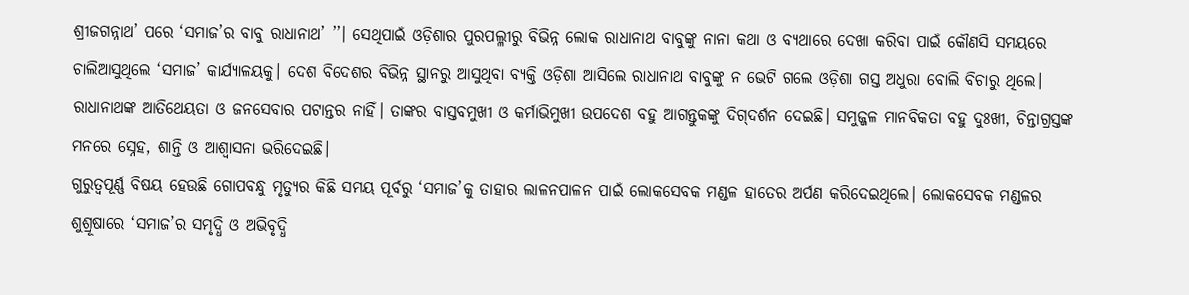ଶ୍ରୀଜଗନ୍ନାଥ’ ପରେ ‘ସମାଜ’ର ବାବୁ ରାଧାନାଥ’ ’’। ସେଥିପାଇଁ ଓଡ଼ିଶାର ପୁରପଲ୍ଳୀରୁ ବିଭିନ୍ନ ଲୋକ ରାଧାନାଥ ବାବୁଙ୍କୁ ନାନା କଥା ଓ ବ୍ୟଥାରେ ଦେଖା କରିବା ପାଇଁ କୌଣସି ସମୟରେ ଚାଲିଆସୁଥିଲେ ‘ସମାଜ’ କାର୍ଯ୍ୟାଳୟକୁ। ଦେଶ ବିଦେଶର ବିଭିନ୍ନ ସ୍ଥାନରୁ ଆସୁଥିବା ବ୍ୟକ୍ତି ଓଡ଼ିଶା ଆସିଲେ ରାଧାନାଥ ବାବୁଙ୍କୁ ନ ଭେଟି ଗଲେ ଓଡ଼ିଶା ଗସ୍ତ ଅଧୁରା ବୋଲି ବିଚାରୁ ଥିଲେ। ରାଧାନାଥଙ୍କ ଆତିଥେୟତା ଓ ଜନସେବାର ପଟାନ୍ତର ନାହିଁ। ତାଙ୍କର ବାସ୍ତବମୁଖୀ ଓ କର୍ମାଭିମୁଖୀ ଉପଦେଶ ବହୁ ଆଗନ୍ତୁକଙ୍କୁ ଦିଗ୍‍ଦର୍ଶନ ଦେଇଛି। ସମୁଜ୍ଜଳ ମାନବିକତା ବହୁ ଦୁଃଖୀ, ଚିନ୍ତାଗ୍ରସ୍ତଙ୍କ ମନରେ ସ୍ନେହ, ଶାନ୍ତି ଓ ଆଶ୍ୱାସନା ଭରିଦେଇଛି।
ଗୁରୁତ୍ବପୂର୍ଣ୍ଣ ବିଷୟ ହେଉଛି ଗୋପବନ୍ଧୁ ମୃତ୍ୟୁର କିଛି ସମୟ ପୂର୍ବରୁ ‘ସମାଜ’କୁ ତାହାର ଲାଳନପାଳନ ପାଇଁ ଲୋକସେବକ ମଣ୍ଡଳ ହାତ‌‌େ‌‌ର ଅର୍ପଣ କରିଦେଇଥିଲେ। ଲୋକସେବକ ମଣ୍ଡଳର ଶୁଶ୍ରୂଷାରେ ‘ସମାଜ’ର ସମୃଦ୍ଧି ଓ ଅଭିବୃଦ୍ଧି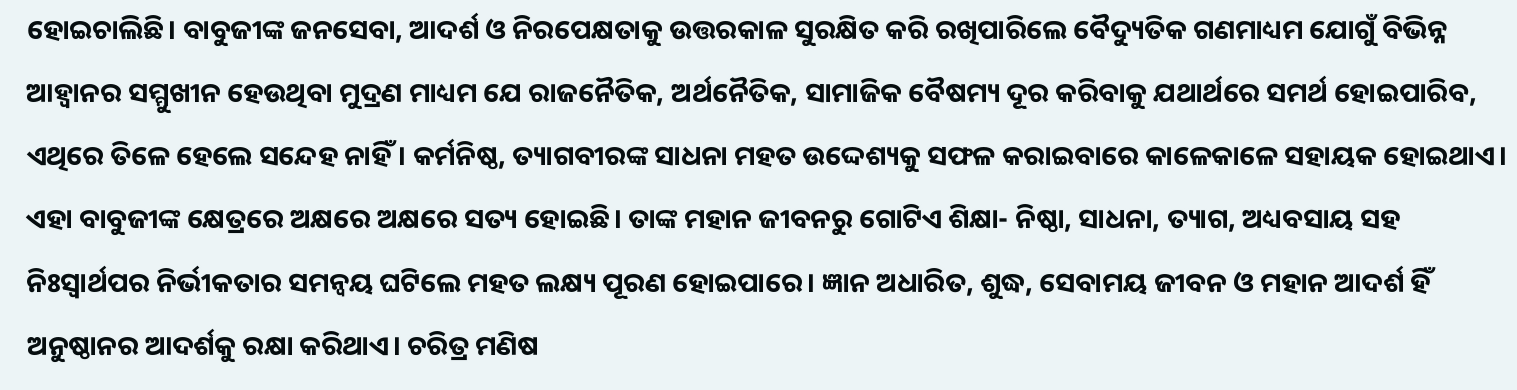ହୋଇଚାଲିଛି। ବାବୁଜୀଙ୍କ ଜନସେବା, ଆଦର୍ଶ ଓ ନିରପେକ୍ଷତାକୁ ଉତ୍ତରକାଳ ସୁରକ୍ଷିତ କରି ରଖିପାରିଲେ ବୈଦ୍ୟୁତିକ ଗଣମାଧ୍ୟମ ଯୋଗୁଁ ବିଭିନ୍ନ ଆହ୍ବାନର ସମ୍ମୁଖୀନ ହେଉଥିବା ମୁଦ୍ରଣ ମାଧ୍ୟମ ଯେ ରାଜନୈତିକ, ଅର୍ଥନୈତିକ, ସାମାଜିକ ବୈଷମ୍ୟ ଦୂର କରିବାକୁ ଯଥାର୍ଥରେ ସମର୍ଥ ହୋଇପାରିବ, ଏଥିରେ ତିଳେ ହେଲେ ସନ୍ଦେହ ନାହିଁ। କର୍ମନିଷ୍ଠ, ତ୍ୟାଗବୀରଙ୍କ ସାଧନା ମହତ ଉଦ୍ଦେଶ୍ୟକୁ ସଫଳ କରାଇବାରେ କାଳେକାଳେ ସହାୟକ ହୋଇଥାଏ। ଏହା ବାବୁଜୀଙ୍କ କ୍ଷେତ୍ରରେ ଅକ୍ଷରେ ଅକ୍ଷରେ ସତ୍ୟ ହୋଇଛି। ତାଙ୍କ ମହାନ ଜୀବନରୁ ଗୋଟିଏ ଶିକ୍ଷା- ନିଷ୍ଠା, ସାଧନା, ତ୍ୟାଗ, ଅଧ୍ୟବସାୟ ସହ ନିଃସ୍ୱାର୍ଥପର ନିର୍ଭୀକତାର ସମନ୍ୱୟ ଘଟିଲେ ମହତ ଲକ୍ଷ୍ୟ ପୂରଣ ହୋଇପାରେ। ଜ୍ଞାନ ଅଧାରିତ, ଶୁଦ୍ଧ, ସେବାମୟ ଜୀବନ ଓ ମହାନ ଆଦର୍ଶ ହିଁ ଅନୁଷ୍ଠାନର ଆଦର୍ଶକୁ ରକ୍ଷା କରିଥାଏ। ଚରିତ୍ର ମଣିଷ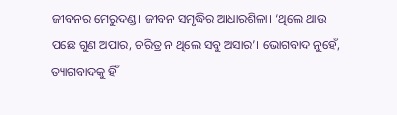ଜୀବନର ମେରୁଦଣ୍ଡ। ଜୀବନ ସମୃଦ୍ଧିର ଆଧାରଶିଳା। ‘ଥିଲେ ଥାଉ ପଛେ ଗୁଣ ଅପାର, ଚରିତ୍ର ନ ଥିଲେ ସବୁ ଅସାର’। ଭୋଗବାଦ ନୁହେଁ, ତ୍ୟାଗବାଦକୁ ହିଁ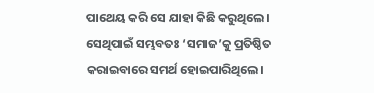ପାଥେୟ କରି ସେ ଯାହା କିଛି କରୁଥିଲେ। ସେଥିପାଇଁ ସମ୍ଭବତଃ ‘ସମାଜ’କୁ ପ୍ରତିଷ୍ଠିତ କରାଇବାରେ ସମର୍ଥ ହୋଇପାରିଥିଲେ।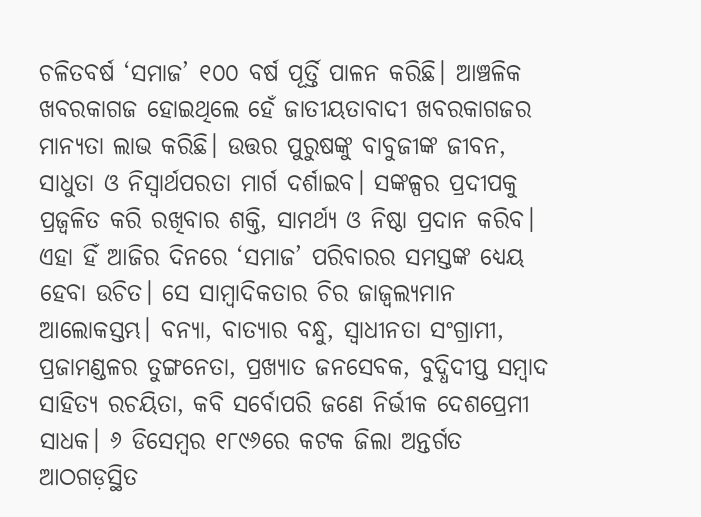ଚଳିତବର୍ଷ ‘ସମାଜ’ ୧୦୦ ବର୍ଷ ପୂର୍ତ୍ତି ପାଳନ କରିଛି। ଆଞ୍ଚଳିକ ଖବରକାଗଜ ହୋଇଥିଲେ ହେଁ ଜାତୀୟତାବାଦୀ ଖବରକାଗଜର ମାନ୍ୟତା ଲାଭ କରିଛି। ଉତ୍ତର ପୁରୁଷଙ୍କୁ ବାବୁଜୀଙ୍କ ଜୀବନ, ସାଧୁତା ଓ ନିସ୍ୱାର୍ଥପରତା ମାର୍ଗ ଦର୍ଶାଇବ। ସଙ୍କଳ୍ପର ପ୍ରଦୀପକୁ ପ୍ରଜ୍ୱଳିତ କରି ରଖିବାର ଶକ୍ତି, ସାମର୍ଥ୍ୟ ଓ ନିଷ୍ଠା ପ୍ରଦାନ କରିବ। ଏହା ହିଁ ଆଜିର ଦିନରେ ‘ସମାଜ’ ପରିବାରର ସମସ୍ତଙ୍କ ଧ୍ୟେୟ ହେବା ଉଚିତ। ସେ ସାମ୍ବାଦିକତାର ଚିର ଜାଜ୍ବଲ୍ୟମାନ ଆଲୋକସ୍ତମ୍ଭ। ବନ୍ୟା, ବାତ୍ୟାର ବନ୍ଧୁ, ସ୍ୱାଧୀନତା ସଂଗ୍ରାମୀ, ପ୍ରଜାମଣ୍ଡଳର ତୁଙ୍ଗନେତା, ପ୍ରଖ୍ୟାତ ଜନସେବକ, ବୁଦ୍ଧିଦୀପ୍ତ ସମ୍ବାଦ ସାହିତ୍ୟ ରଚୟିତା, କବି ସର୍ବୋପରି ଜଣେ ନିର୍ଭୀକ ଦେଶପ୍ରେମୀ ସାଧକ। ୬ ଡିସେମ୍ବର ୧୮୯୬ରେ କଟକ ଜିଲା ଅନ୍ତର୍ଗତ ଆଠଗଡ଼ସ୍ଥିତ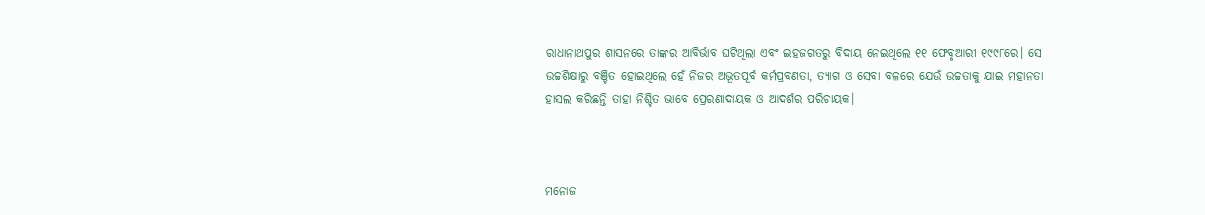ରାଧାନାଥପୁର ଶାସନରେ ତାଙ୍କର ଆବିର୍ଭାବ ଘଟିଥିଲା ଏବଂ ଇହଜଗତରୁ ବିଦାୟ ନେଇଥିଲେ ୧୧ ଫେବୃଆରୀ ୧୯୯୮ରେ। ସେ ଉଚ୍ଚଶିକ୍ଷାରୁ ବଞ୍ଚିତ ହୋଇଥିଲେ ହେଁ ନିଜର ଅଭୂତପୂର୍ବ କର୍ମପ୍ରବଣତା, ତ୍ୟାଗ ଓ ସେବା ବଳରେ ଯେଉଁ ଉଚ୍ଚତାକୁ ଯାଇ ମହାନତା ହାସଲ କରିଛନ୍ତି ତାହା ନିଶ୍ଚିତ ଭାବେ ପ୍ରେରଣାଦାୟକ ଓ ଆଦର୍ଶର ପରିଚାୟକ।



ମନୋଜ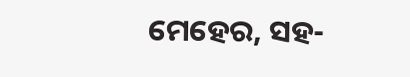ମେହେର, ସହ-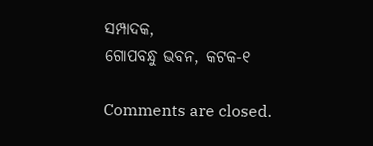ସମ୍ପାଦକ,
ଗୋପବନ୍ଧୁ ଭବନ, କଟକ-୧

Comments are closed.